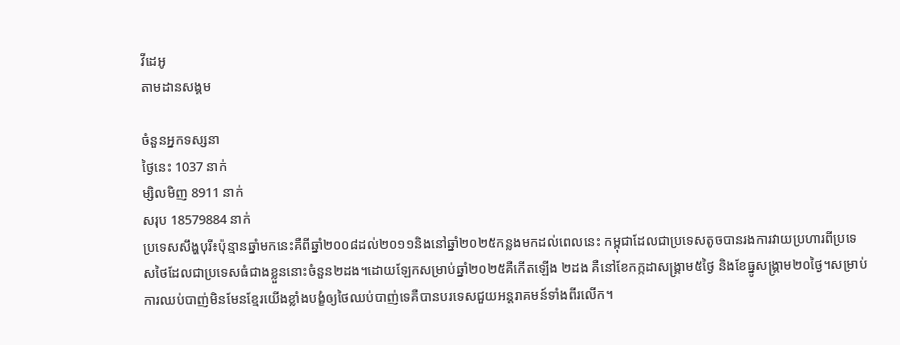វីដេអូ
តាមដានសង្គម

ចំនួនអ្នកទស្សនា
ថ្ងៃនេះ 1037 នាក់
ម្សិលមិញ 8911 នាក់
សរុប 18579884 នាក់
ប្រទេសសឹង្ហបុរី៖ប៉ុន្មានឆ្នាំមកនេះគឺពីឆ្នាំ២០០៨ដល់២០១១និងនៅឆ្នាំ២០២៥កន្លងមកដល់ពេលនេះ កម្ពុជាដែលជាប្រទេសតូចបានរងការវាយប្រហារពីប្រទេសថៃដែលជាប្រទេសធំជាងខ្លួននោះចំនួន២ដង។ដោយឡែកសម្រាប់ឆ្នាំ២០២៥គឺកើតឡើង ២ដង គឺនៅខែកក្កដាសង្គ្រាម៥ថ្ងៃ និងខែធ្នូសង្គ្រាម២០ថ្ងៃ។សម្រាប់ការឈប់បាញ់មិនមែនខ្មែរយើងខ្លាំងបង្ខំឲ្យថៃឈប់បាញ់ទេគឺបានបរទេសជួយអន្តរាគមន៍ទាំងពីរលើក។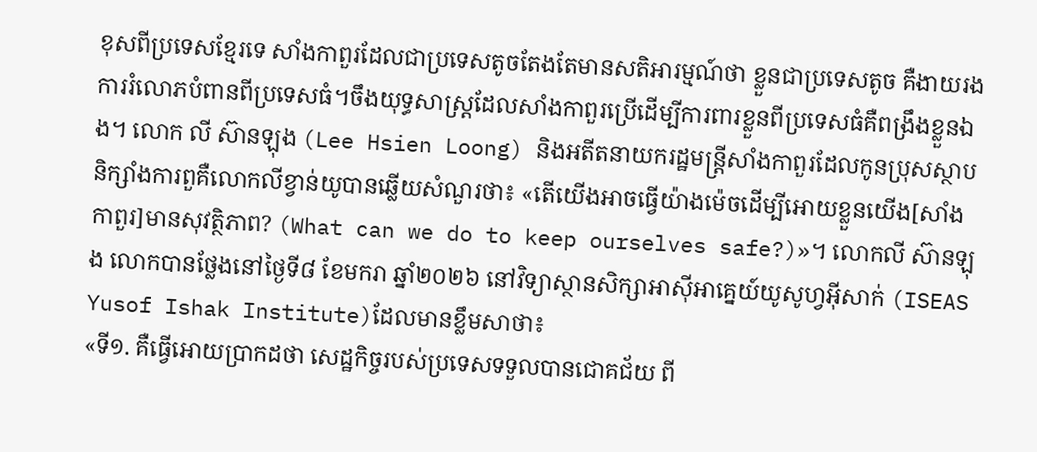ខុសពីប្រទេសខ្មែរទេ សាំងកាពួរដែលជាប្រទេសតូចតែងតែមានសតិអារម្មណ៍ថា ខ្លួនជាប្រទេសតូច គឺងាយរងការរំលោភបំពានពីប្រទេសធំ។ចឹងយុទ្ធសាស្ត្រដែលសាំងកាពួរប្រើដើម្បីការពារខ្លួនពីប្រទេសធំគឺពង្រឹងខ្លួនឯង។ លោក លី ស៊ានឡុង (Lee Hsien Loong) និងអតីតនាយករដ្ឋមន្ត្រីសាំងកាពួរដែលកូនប្រុសស្ថាបនិក្សាំងការពួគឺលោកលីខ្វាន់យូបានឆ្លើយសំណួរថា៖ «តើយើងអាចធ្វើយ៉ាងម៉េចដើម្បីអោយខ្លួនយើង[សាំងកាពួរ]មានសុវត្ថិភាព? (What can we do to keep ourselves safe?)»។ លោកលី ស៊ានឡុង លោកបានថ្លែងនៅថ្ងៃទី៨ ខែមករា ឆ្នាំ២០២៦ នៅវិទ្យាស្ថានសិក្សាអាស៊ីអាគ្នេយ៍យូសូហ្វអ៊ីសាក់ (ISEAS Yusof Ishak Institute)ដែលមានខ្លឹមសាថា៖
«ទី១. គឺធ្វើអោយប្រាកដថា សេដ្ឋកិច្ចរបស់ប្រទេសទទួលបានជោគជ័យ ពី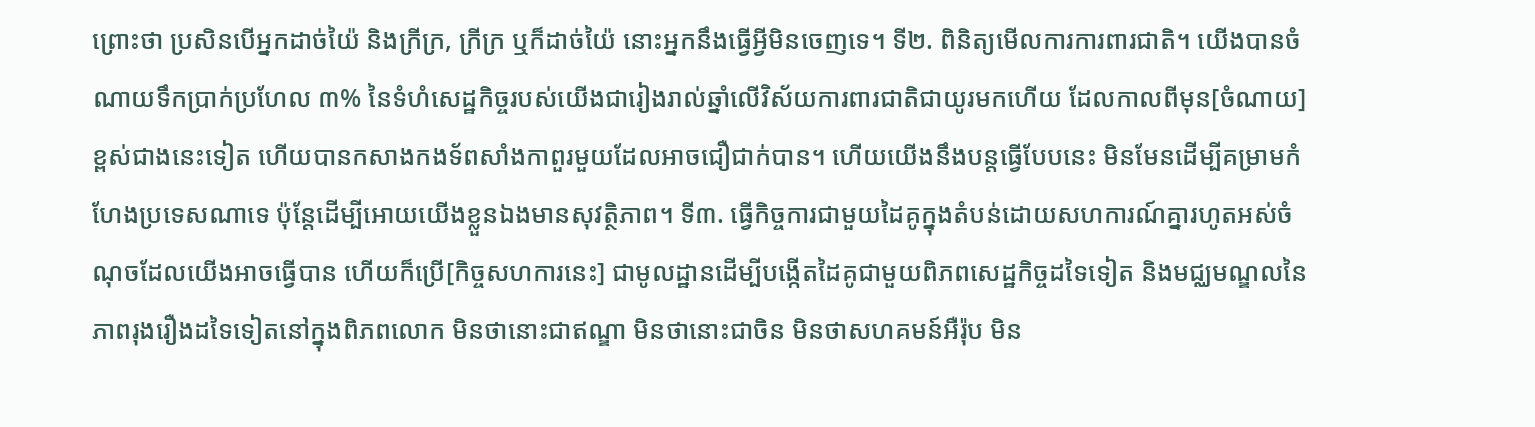ព្រោះថា ប្រសិនបើអ្នកដាច់យ៉ៃ និងក្រីក្រ, ក្រីក្រ ឬក៏ដាច់យ៉ៃ នោះអ្នកនឹងធ្វើអ្វីមិនចេញទេ។ ទី២. ពិនិត្យមើលការការពារជាតិ។ យើងបានចំណាយទឹកប្រាក់ប្រហែល ៣% នៃទំហំសេដ្ឋកិច្ចរបស់យើងជារៀងរាល់ឆ្នាំលើវិស័យការពារជាតិជាយូរមកហើយ ដែលកាលពីមុន[ចំណាយ]ខ្ពស់ជាងនេះទៀត ហើយបានកសាងកងទ័ពសាំងកាពួរមួយដែលអាចជឿជាក់បាន។ ហើយយើងនឹងបន្តធ្វើបែបនេះ មិនមែនដើម្បីគម្រាមកំហែងប្រទេសណាទេ ប៉ុន្តែដើម្បីអោយយើងខ្លួនឯងមានសុវត្ថិភាព។ ទី៣. ធ្វើកិច្ចការជាមួយដៃគូក្នុងតំបន់ដោយសហការណ៍គ្នារហូតអស់ចំណុចដែលយើងអាចធ្វើបាន ហើយក៏ប្រើ[កិច្ចសហការនេះ] ជាមូលដ្ឋានដើម្បីបង្កើតដៃគូជាមួយពិភពសេដ្ឋកិច្ចដទៃទៀត និងមជ្ឈមណ្ឌលនៃភាពរុងរឿងដទៃទៀតនៅក្នុងពិភពលោក មិនថានោះជាឥណ្ឌា មិនថានោះជាចិន មិនថាសហគមន៍អឺរ៉ុប មិន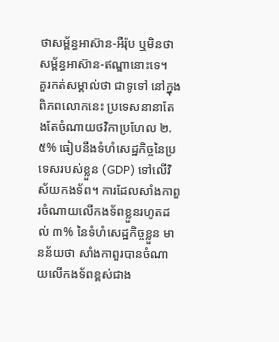ថាសម្ព័ន្ធអាស៊ាន-អឺរ៉ុប ឬមិនថាសម្ព័ន្ធអាស៊ាន-ឥណ្ឌានោះទេ។
គួរកត់សម្គាល់ថា ជាទូទៅ នៅក្នុងពិភពលោកនេះ ប្រទេសនានាតែងតែចំណាយថវិកាប្រហែល ២.៥% ធៀបនឹងទំហំសេដ្ឋកិច្ចនៃប្រទេសរបស់ខ្លួន (GDP) ទៅលើវិស័យកងទ័ព។ ការដែលសាំងកាពួរចំណាយលើកងទ័ពខ្លួនរហូតដល់ ៣% នៃទំហំសេដ្ឋកិច្ចខ្លួន មានន័យថា សាំងកាពួរបានចំណាយលើកងទ័ពខ្ពស់ជាង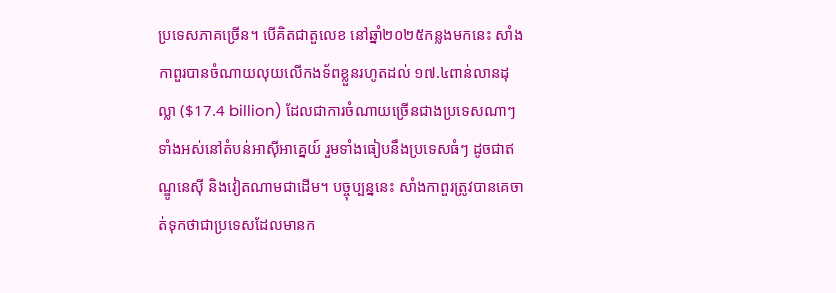ប្រទេសភាគច្រើន។ បើគិតជាតួលេខ នៅឆ្នាំ២០២៥កន្លងមកនេះ សាំងកាពួរបានចំណាយលុយលើកងទ័ពខ្លួនរហូតដល់ ១៧.៤ពាន់លានដុល្លា ($17.4 billion) ដែលជាការចំណាយច្រើនជាងប្រទេសណាៗទាំងអស់នៅតំបន់អាស៊ីអាគ្នេយ៍ រួមទាំងធៀបនឹងប្រទេសធំៗ ដូចជាឥណ្ឌូនេស៊ី និងវៀតណាមជាដើម។ បច្ចុប្បន្ននេះ សាំងកាពួរត្រូវបានគេចាត់ទុកថាជាប្រទេសដែលមានក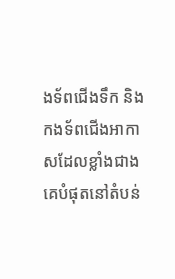ងទ័ពជើងទឹក និងកងទ័ពជើងអាកាសដែលខ្លាំងជាងគេបំផុតនៅតំបន់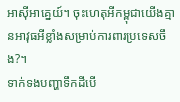អាស៊ីអាគ្នេយ៍។ ចុះហេតុអីកម្ពុជាយើងគ្មានអាវុធអីខ្លាំងសម្រាប់ការពារប្រទេសចឹង?។
ទាក់ទងបញ្ហាទឹកដីបើ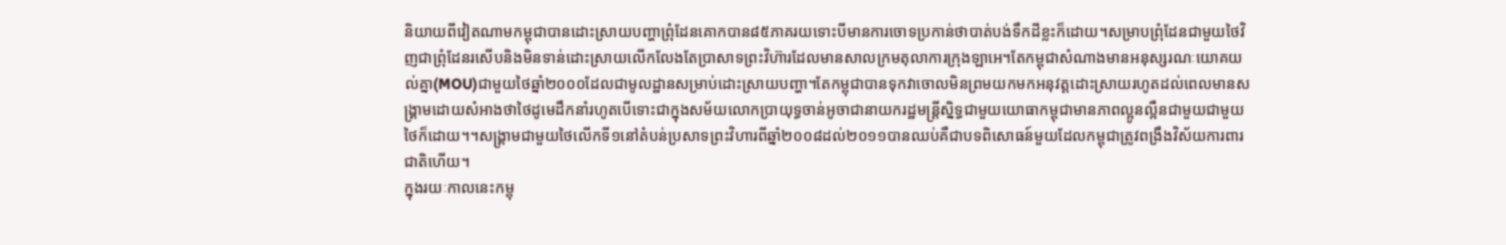និយាយពីវៀតណាមកម្ពុជាបានដោះស្រាយបញ្ហាព្រុំដែនគោកបាន៨៥ភាគរយទោះបីមានការចោទប្រកាន់ថាបាត់បង់ទឹកដីខ្លះក៏ដោយ។សម្រាបព្រុំដែនជាមួយថៃវិញជាព្រុំដែនរសើបនិងមិនទាន់ដោះស្រាយលើកលែងតែប្រាសាទព្រះវិហ៊ារដែលមានសាលក្រមតុលាការក្រុងឡាអេ។តែកម្ពុជាសំណាងមានអនុស្សរណៈយោគយល់គ្នា(MOU)ជាមួយថៃឆ្នាំ២០០០ដែលជាមូលដ្ឋានសម្រាប់ដោះស្រាយបញ្ហា។តែកម្ពុជាបានទុកវាចោលមិនព្រមយកមកអនុវត្តដោះស្រាយរហូតដល់ពេលមានសង្គ្រាមដោយសំអាងថាថៃដូមេដឹកនាំរហូតបើទោះជាក្នុងសម័យលោកប្រាយុទ្ធចាន់អូចាជានាយករដ្ឋមន្ត្រីស្និទ្ធជាមួយយោធាកម្ពុជាមានភាពល្អូនល្អឺនជាមួយជាមួយថៃក៏ដោយ។។សង្គ្រាមជាមួយថៃលើកទី១នៅតំបន់ប្រសាទព្រះវិហារពីឆ្នាំ២០០៨ដល់២០១១បានឈប់គឺជាបទពិសោធន៍មួយដែលកម្ពុជាត្រូវពង្រឹងវិស័យការពារជាតិហើយ។
ក្នុងរយៈកាលនេះកម្ពុ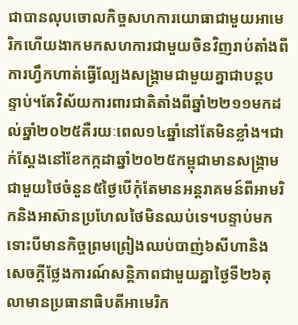ជាបានលុបចោលកិច្ចសហការយោធាជាមួយអាមេរិកហើយងាកមកសហការជាមួយចិនវិញរាប់តាំងពីការហ្វឹកហាត់ធ្វើល្បែងសង្គ្រាមជាមួយគ្នាជាបន្តបន្ទាប់។តែវិស័យការពារជាតិតាំងពីឆ្នាំ២២១១មកដល់ឆ្នាំ២០២៥គឺរយៈពេល១៤ឆ្នាំនៅតែមិនខ្លាំង។ជាក់ស្តែងនៅខែកក្កដាឆ្នាំ២០២៥កម្ពុជាមានសង្គ្រាមជាមួយថៃចំនួន៥ថ្ងៃបើកុំតែមានអន្តរាគមន៍ពីអាមរិកនិងអាស៊ានប្រហែលថៃមិនឈប់ទេ។បន្ទាប់មកទោះបីមានកិច្ចព្រមព្រៀងឈប់បាញ់៦សីហានិងសេចក្តីថ្លែងការណ៍សន្តិភាពជាមួយគ្នាថ្ងៃទី២៦តុលាមានប្រធានាធិបតីអាមេរិក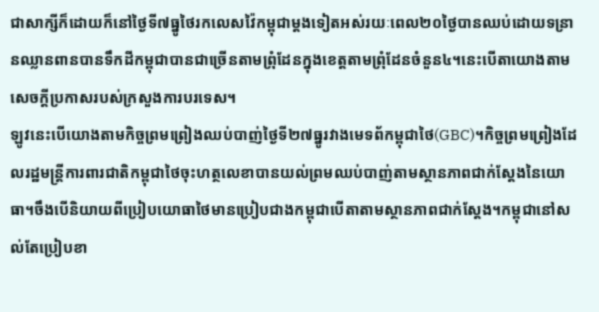ជាសាក្សីក៏ដោយក៏នៅថ្ងៃទី៧ធ្នូថៃរកលេសវ៉ៃកម្ពុជាម្តងទៀតអស់រយៈពេល២០ថ្ងៃបានឈប់ដោយទន្រានឈ្លានពានបានទឹកដីកម្ពុជាបានជាច្រើនតាមព្រុំដែនក្នុងខេត្តតាមព្រុំដែនចំនួន៤។នេះបើតាយោងតាមសេចក្តីប្រកាសរបស់ក្រសួងការបរទេស។
ឡូវនេះបើយោងតាមកិច្ចព្រមព្រៀងឈប់បាញ់ថ្ងៃទី២៧ធ្នូរវាងមេទព័កម្ពុជាថៃ(GBC)។កិច្ចព្រមព្រៀងដែលរដ្ឋមន្ត្រីការពារជាតិកម្ពុជាថៃចុះហត្ថលេខាបានយល់ព្រមឈប់បាញ់តាមស្ថានភាពជាក់ស្តែងនៃយោធា។ចឹងបើនិយាយពីប្រៀបយោធាថៃមានប្រៀបជាងកម្ពុជាបើតាតាមស្ថានភាពជាក់ស្តែង។កម្ពុជានៅសល់តែប្រៀបខា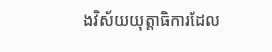ងវិស័យយុត្តាធិការដែល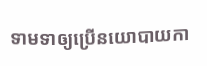ទាមទាឲ្យប្រើនយោបាយកា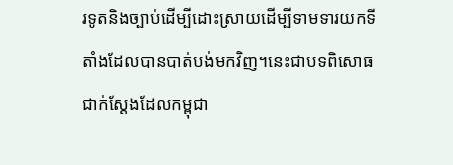រទូតនិងច្បាប់ដើម្បីដោះស្រាយដើម្បីទាមទារយកទីតាំងដែលបានបាត់បង់មកវិញ។នេះជាបទពិសោធជាក់ស្តែងដែលកម្ពុជា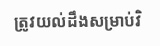ត្រូវយល់ដឹងសម្រាប់វិ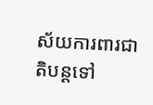ស័យការពារជាតិបន្តទៅ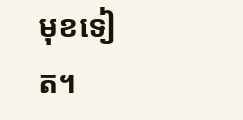មុខទៀត។